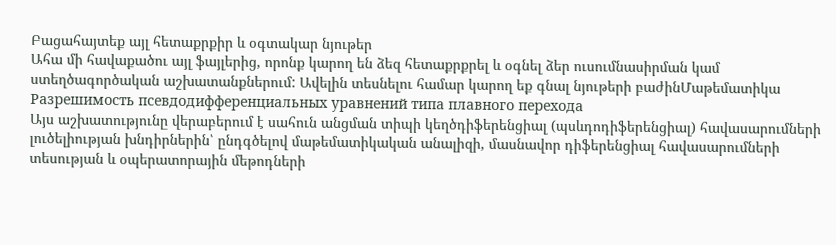Բացահայտեք այլ հետաքրքիր և օգտակար նյութեր
Ահա մի հավաքածու այլ ֆայլերից, որոնք կարող են ձեզ հետաքրքրել և օգնել ձեր ուսումնասիրման կամ ստեղծագործական աշխատանքներում: Ավելին տեսնելու համար կարող եք գնալ նյութերի բաժինՄաթեմատիկա
Разрешимость псевдодифференциальных уравнений типа плавного перехода
Այս աշխատությունը վերաբերում է սահուն անցման տիպի կեղծդիֆերենցիալ (պսևդոդիֆերենցիալ) հավասարումների լուծելիության խնդիրներին՝ ընդգծելով մաթեմատիկական անալիզի, մասնավոր դիֆերենցիալ հավասարումների տեսության և օպերատորային մեթոդների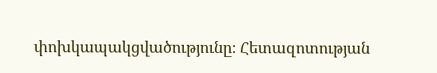փոխկապակցվածությունը։ Հետազոտության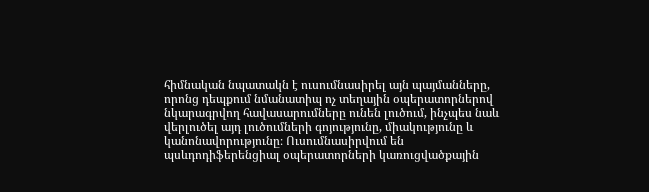հիմնական նպատակն է ուսումնասիրել այն պայմանները, որոնց դեպքում նմանատիպ ոչ տեղային օպերատորներով նկարագրվող հավասարումները ունեն լուծում, ինչպես նաև վերլուծել այդ լուծումների գոյությունը, միակությունը և կանոնավորությունը։ Ուսումնասիրվում են պսևդոդիֆերենցիալ օպերատորների կառուցվածքային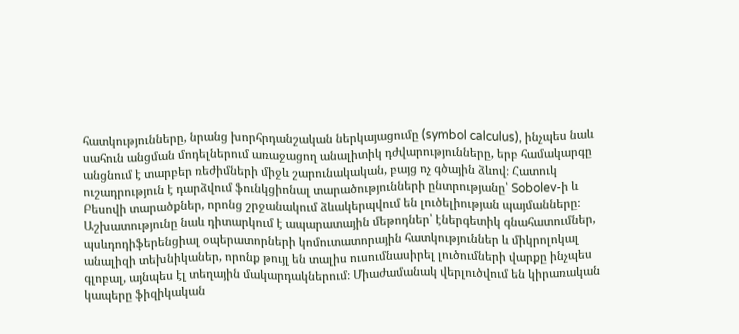հատկությունները, նրանց խորհրդանշական ներկայացումը (symbol calculus), ինչպես նաև սահուն անցման մոդելներում առաջացող անալիտիկ դժվարությունները, երբ համակարգը անցնում է տարբեր ռեժիմների միջև շարունակական, բայց ոչ գծային ձևով։ Հատուկ ուշադրություն է դարձվում ֆունկցիոնալ տարածությունների ընտրությանը՝ Sobolev-ի և Բեսովի տարածքներ, որոնց շրջանակում ձևակերպվում են լուծելիության պայմանները։ Աշխատությունը նաև դիտարկում է ապարատային մեթոդներ՝ էներգետիկ գնահատումներ, պսևդոդիֆերենցիալ օպերատորների կոմուտատորային հատկություններ և միկրոլոկալ անալիզի տեխնիկաներ, որոնք թույլ են տալիս ուսումնասիրել լուծումների վարքը ինչպես գլոբալ, այնպես էլ տեղային մակարդակներում։ Միաժամանակ վերլուծվում են կիրառական կապերը ֆիզիկական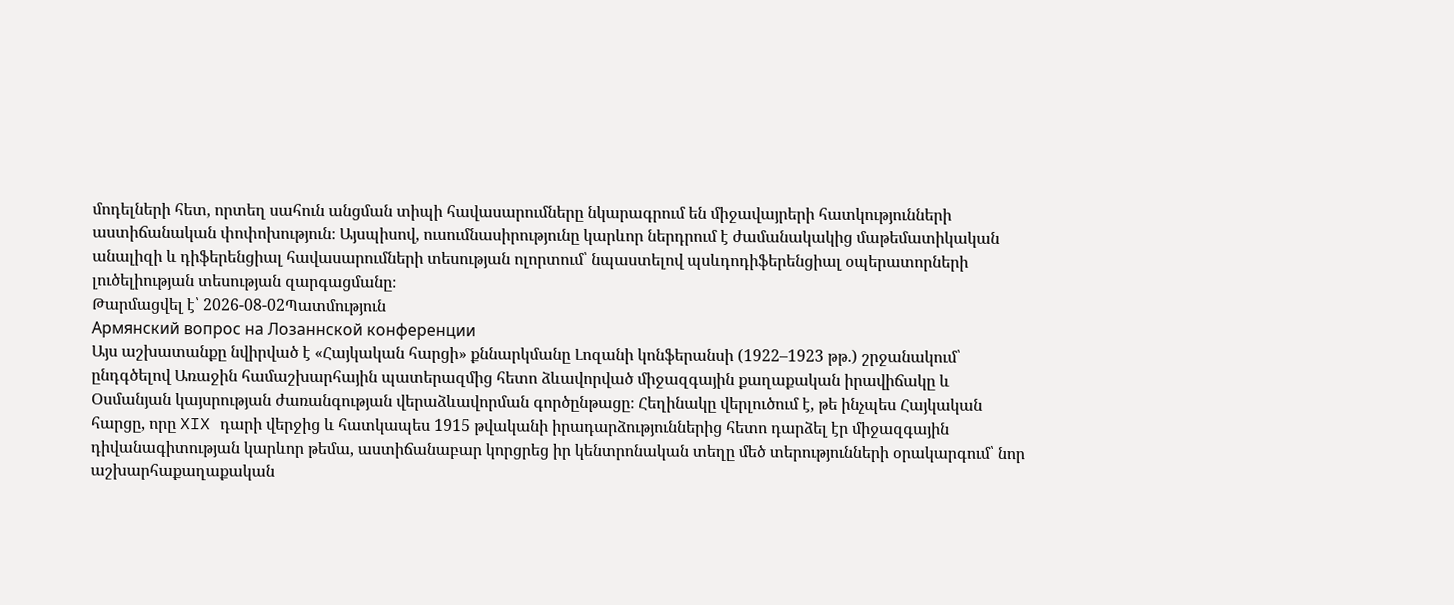մոդելների հետ, որտեղ սահուն անցման տիպի հավասարումները նկարագրում են միջավայրերի հատկությունների աստիճանական փոփոխություն։ Այսպիսով, ուսումնասիրությունը կարևոր ներդրում է ժամանակակից մաթեմատիկական անալիզի և դիֆերենցիալ հավասարումների տեսության ոլորտում՝ նպաստելով պսևդոդիֆերենցիալ օպերատորների լուծելիության տեսության զարգացմանը։
Թարմացվել է՝ 2026-08-02Պատմություն
Армянский вопрос на Лозаннской конференции
Այս աշխատանքը նվիրված է «Հայկական հարցի» քննարկմանը Լոզանի կոնֆերանսի (1922–1923 թթ.) շրջանակում՝ ընդգծելով Առաջին համաշխարհային պատերազմից հետո ձևավորված միջազգային քաղաքական իրավիճակը և Օսմանյան կայսրության ժառանգության վերաձևավորման գործընթացը։ Հեղինակը վերլուծում է, թե ինչպես Հայկական հարցը, որը XIX դարի վերջից և հատկապես 1915 թվականի իրադարձություններից հետո դարձել էր միջազգային դիվանագիտության կարևոր թեմա, աստիճանաբար կորցրեց իր կենտրոնական տեղը մեծ տերությունների օրակարգում՝ նոր աշխարհաքաղաքական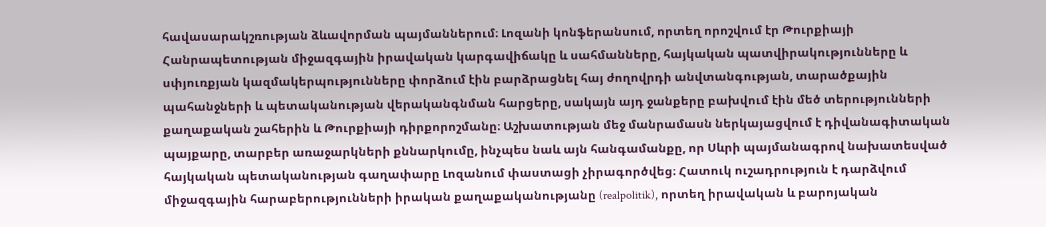հավասարակշռության ձևավորման պայմաններում։ Լոզանի կոնֆերանսում, որտեղ որոշվում էր Թուրքիայի Հանրապետության միջազգային իրավական կարգավիճակը և սահմանները, հայկական պատվիրակությունները և սփյուռքյան կազմակերպությունները փորձում էին բարձրացնել հայ ժողովրդի անվտանգության, տարածքային պահանջների և պետականության վերականգնման հարցերը, սակայն այդ ջանքերը բախվում էին մեծ տերությունների քաղաքական շահերին և Թուրքիայի դիրքորոշմանը։ Աշխատության մեջ մանրամասն ներկայացվում է դիվանագիտական պայքարը, տարբեր առաջարկների քննարկումը, ինչպես նաև այն հանգամանքը, որ Սևրի պայմանագրով նախատեսված հայկական պետականության գաղափարը Լոզանում փաստացի չիրագործվեց։ Հատուկ ուշադրություն է դարձվում միջազգային հարաբերությունների իրական քաղաքականությանը (realpolitik), որտեղ իրավական և բարոյական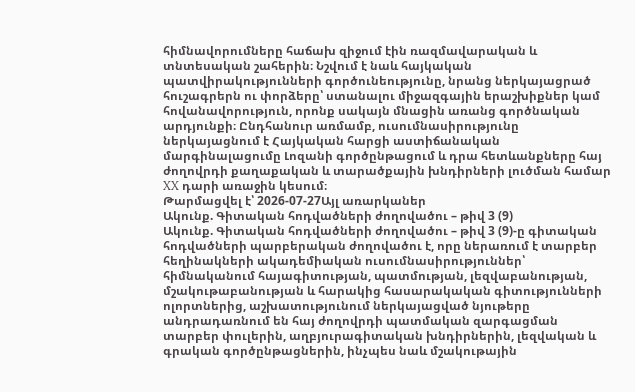հիմնավորումները հաճախ զիջում էին ռազմավարական և տնտեսական շահերին։ Նշվում է նաև հայկական պատվիրակությունների գործունեությունը, նրանց ներկայացրած հուշագրերն ու փորձերը՝ ստանալու միջազգային երաշխիքներ կամ հովանավորություն, որոնք սակայն մնացին առանց գործնական արդյունքի։ Ընդհանուր առմամբ, ուսումնասիրությունը ներկայացնում է Հայկական հարցի աստիճանական մարգինալացումը Լոզանի գործընթացում և դրա հետևանքները հայ ժողովրդի քաղաքական և տարածքային խնդիրների լուծման համար XX դարի առաջին կեսում։
Թարմացվել է՝ 2026-07-27Այլ առարկաներ
Ակունք. Գիտական հոդվածների ժողովածու – թիվ 3 (9)
Ակունք. Գիտական հոդվածների ժողովածու – թիվ 3 (9)-ը գիտական հոդվածների պարբերական ժողովածու է, որը ներառում է տարբեր հեղինակների ակադեմիական ուսումնասիրություններ՝ հիմնականում հայագիտության, պատմության, լեզվաբանության, մշակութաբանության և հարակից հասարակական գիտությունների ոլորտներից, աշխատությունում ներկայացված նյութերը անդրադառնում են հայ ժողովրդի պատմական զարգացման տարբեր փուլերին, աղբյուրագիտական խնդիրներին, լեզվական և գրական գործընթացներին, ինչպես նաև մշակութային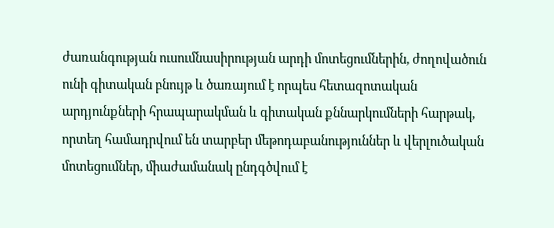ժառանգության ուսումնասիրության արդի մոտեցումներին, ժողովածուն ունի գիտական բնույթ և ծառայում է որպես հետազոտական արդյունքների հրապարակման և գիտական քննարկումների հարթակ, որտեղ համադրվում են տարբեր մեթոդաբանություններ և վերլուծական մոտեցումներ, միաժամանակ ընդգծվում է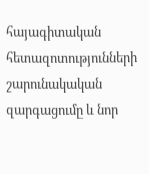հայագիտական հետազոտությունների շարունակական զարգացումը և նոր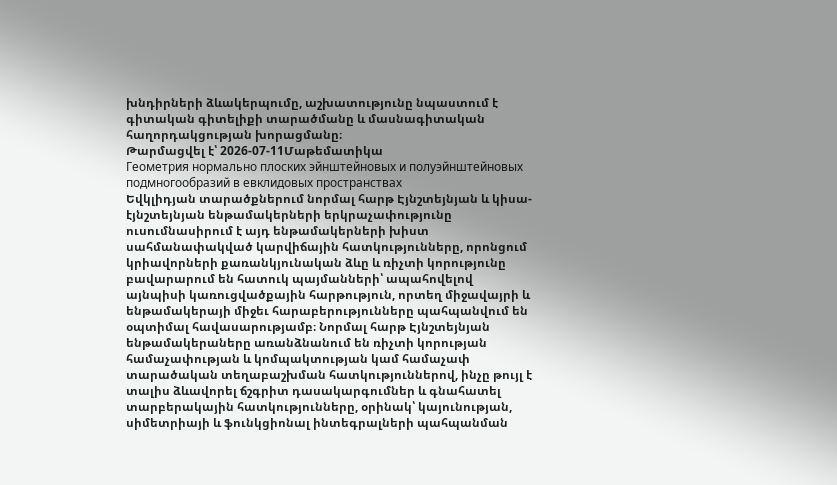խնդիրների ձևակերպումը, աշխատությունը նպաստում է գիտական գիտելիքի տարածմանը և մասնագիտական հաղորդակցության խորացմանը։
Թարմացվել է՝ 2026-07-11Մաթեմատիկա
Геометрия нормально плоских эйнштейновых и полуэйнштейновых подмногообразий в евклидовых пространствах
Եվկլիդյան տարածքներում նորմալ հարթ Էյնշտեյնյան և կիսա-էյնշտեյնյան ենթամակերների երկրաչափությունը ուսումնասիրում է այդ ենթամակերների խիստ սահմանափակված կարվիճային հատկությունները, որոնցում կրիավորների քառանկյունական ձևը և ռիչտի կորությունը բավարարում են հատուկ պայմանների՝ ապահովելով այնպիսի կառուցվածքային հարթություն, որտեղ միջավայրի և ենթամակերայի միջեւ հարաբերությունները պահպանվում են օպտիմալ հավասարությամբ։ Նորմալ հարթ Էյնշտեյնյան ենթամակերաները առանձնանում են ռիչտի կորության համաչափության և կոմպակտության կամ համաչափ տարածական տեղաբաշխման հատկություններով, ինչը թույլ է տալիս ձևավորել ճշգրիտ դասակարգումներ և գնահատել տարբերակային հատկությունները, օրինակ՝ կայունության, սիմետրիայի և ֆունկցիոնալ ինտեգրալների պահպանման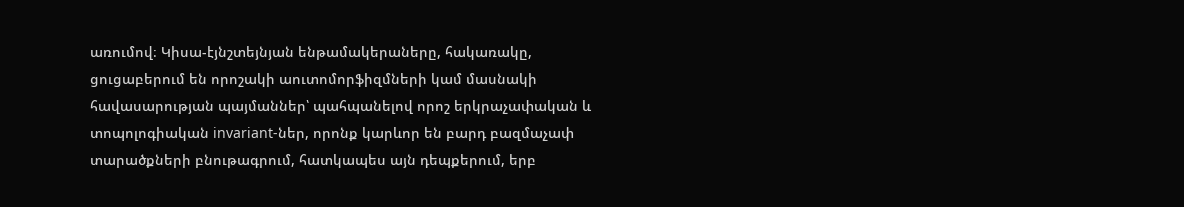առումով։ Կիսա-էյնշտեյնյան ենթամակերաները, հակառակը, ցուցաբերում են որոշակի աուտոմորֆիզմների կամ մասնակի հավասարության պայմաններ՝ պահպանելով որոշ երկրաչափական և տոպոլոգիական invariant-ներ, որոնք կարևոր են բարդ բազմաչափ տարածքների բնութագրում, հատկապես այն դեպքերում, երբ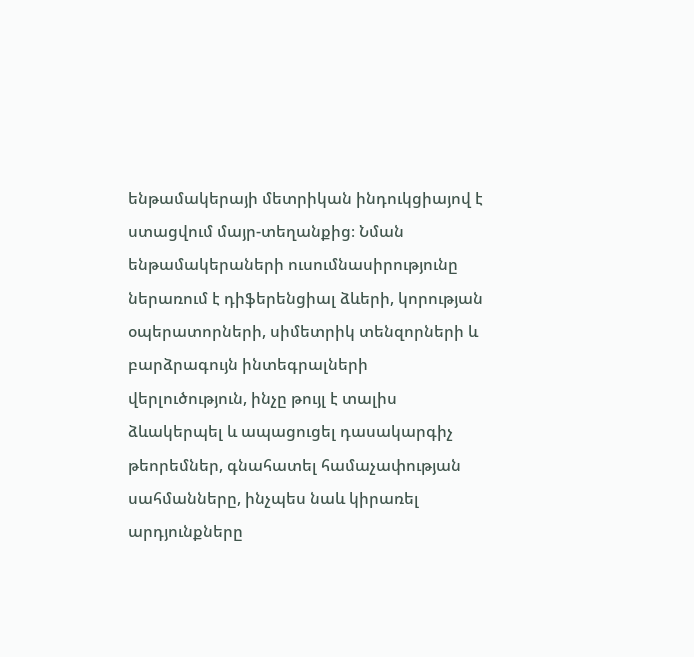ենթամակերայի մետրիկան ինդուկցիայով է ստացվում մայր-տեղանքից։ Նման ենթամակերաների ուսումնասիրությունը ներառում է դիֆերենցիալ ձևերի, կորության օպերատորների, սիմետրիկ տենզորների և բարձրագույն ինտեգրալների վերլուծություն, ինչը թույլ է տալիս ձևակերպել և ապացուցել դասակարգիչ թեորեմներ, գնահատել համաչափության սահմանները, ինչպես նաև կիրառել արդյունքները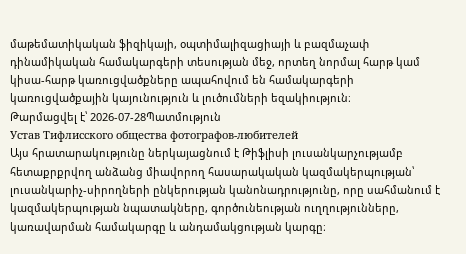մաթեմատիկական ֆիզիկայի, օպտիմալիզացիայի և բազմաչափ դինամիկական համակարգերի տեսության մեջ, որտեղ նորմալ հարթ կամ կիսա-հարթ կառուցվածքները ապահովում են համակարգերի կառուցվածքային կայունություն և լուծումների եզակիություն։
Թարմացվել է՝ 2026-07-28Պատմություն
Устав Тифлисского общества фотографов-любителей
Այս հրատարակությունը ներկայացնում է Թիֆլիսի լուսանկարչությամբ հետաքրքրվող անձանց միավորող հասարակական կազմակերպության՝ լուսանկարիչ-սիրողների ընկերության կանոնադրությունը, որը սահմանում է կազմակերպության նպատակները, գործունեության ուղղությունները, կառավարման համակարգը և անդամակցության կարգը։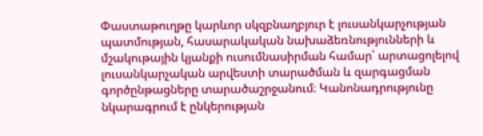Փաստաթուղթը կարևոր սկզբնաղբյուր է լուսանկարչության պատմության, հասարակական նախաձեռնությունների և մշակութային կյանքի ուսումնասիրման համար՝ արտացոլելով լուսանկարչական արվեստի տարածման և զարգացման գործընթացները տարածաշրջանում։ Կանոնադրությունը նկարագրում է ընկերության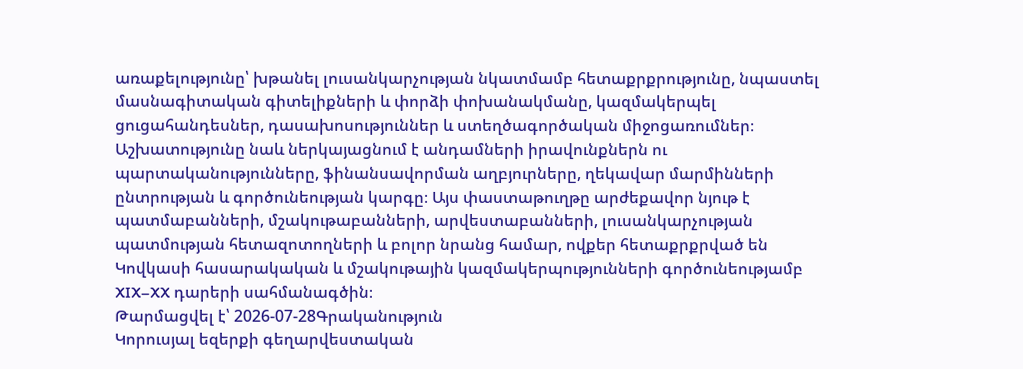առաքելությունը՝ խթանել լուսանկարչության նկատմամբ հետաքրքրությունը, նպաստել մասնագիտական գիտելիքների և փորձի փոխանակմանը, կազմակերպել ցուցահանդեսներ, դասախոսություններ և ստեղծագործական միջոցառումներ։ Աշխատությունը նաև ներկայացնում է անդամների իրավունքներն ու պարտականությունները, ֆինանսավորման աղբյուրները, ղեկավար մարմինների ընտրության և գործունեության կարգը։ Այս փաստաթուղթը արժեքավոր նյութ է պատմաբանների, մշակութաբանների, արվեստաբանների, լուսանկարչության պատմության հետազոտողների և բոլոր նրանց համար, ովքեր հետաքրքրված են Կովկասի հասարակական և մշակութային կազմակերպությունների գործունեությամբ XIX–XX դարերի սահմանագծին։
Թարմացվել է՝ 2026-07-28Գրականություն
Կորուսյալ եզերքի գեղարվեստական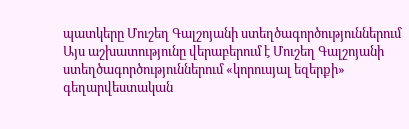պատկերը Մուշեղ Գալշոյանի ստեղծագործություններում
Այս աշխատությունը վերաբերում է Մուշեղ Գալշոյանի ստեղծագործություններում «կորուսյալ եզերքի» գեղարվեստական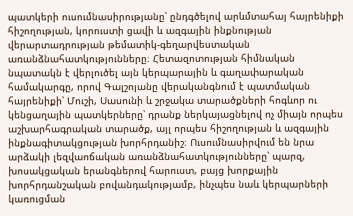պատկերի ուսումնասիրությանը՝ ընդգծելով արևմտահայ հայրենիքի հիշողության, կորուստի ցավի և ազգային ինքնության վերարտադրության թեմատիկ-գեղարվեստական առանձնահատկությունները։ Հետազոտության հիմնական նպատակն է վերլուծել այն կերպարային և գաղափարական համակարգը, որով Գալշոյանը վերականգնում է պատմական հայրենիքի՝ Մուշի, Սասունի և շրջակա տարածքների հոգևոր ու կենցաղային պատկերները՝ դրանք ներկայացնելով ոչ միայն որպես աշխարհագրական տարածք, այլ որպես հիշողության և ազգային ինքնագիտակցության խորհրդանիշ։ Ուսումնասիրվում են նրա արձակի լեզվաոճական առանձնահատկությունները՝ պարզ, խոսակցական երանգներով հարուստ, բայց խորքային խորհրդանշական բովանդակությամբ, ինչպես նաև կերպարների կառուցման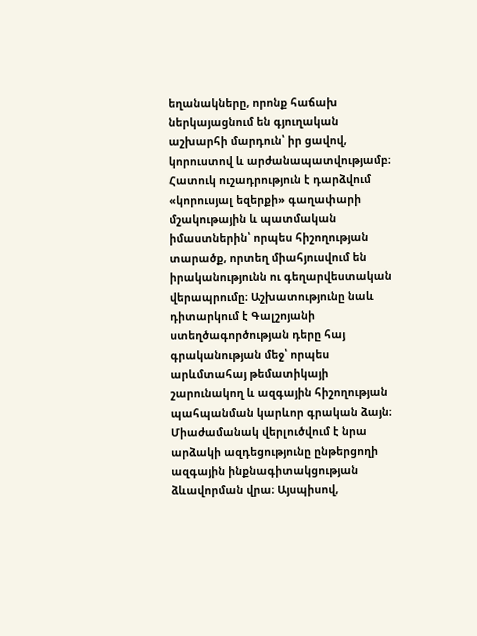եղանակները, որոնք հաճախ ներկայացնում են գյուղական աշխարհի մարդուն՝ իր ցավով, կորուստով և արժանապատվությամբ։ Հատուկ ուշադրություն է դարձվում «կորուսյալ եզերքի» գաղափարի մշակութային և պատմական իմաստներին՝ որպես հիշողության տարածք, որտեղ միահյուսվում են իրականությունն ու գեղարվեստական վերապրումը։ Աշխատությունը նաև դիտարկում է Գալշոյանի ստեղծագործության դերը հայ գրականության մեջ՝ որպես արևմտահայ թեմատիկայի շարունակող և ազգային հիշողության պահպանման կարևոր գրական ձայն։ Միաժամանակ վերլուծվում է նրա արձակի ազդեցությունը ընթերցողի ազգային ինքնագիտակցության ձևավորման վրա։ Այսպիսով,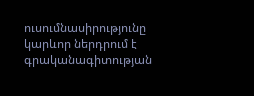ուսումնասիրությունը կարևոր ներդրում է գրականագիտության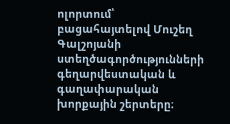ոլորտում՝ բացահայտելով Մուշեղ Գալշոյանի ստեղծագործությունների գեղարվեստական և գաղափարական խորքային շերտերը։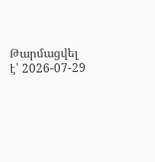Թարմացվել է՝ 2026-07-29